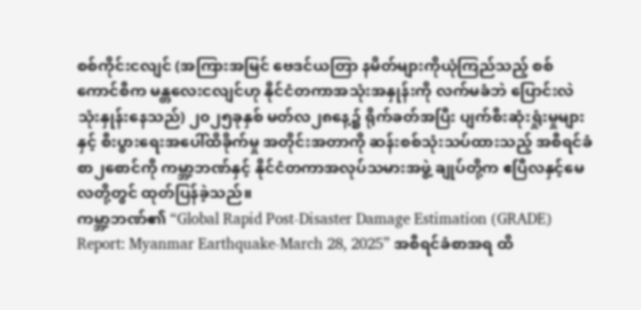စစ်ကိုင်းငလျင် (အကြားအမြင် ဗေဒင်ယတြာ နမိတ်များကိုယုံကြည်သည့် စစ်ကောင်စီက မန္တလေးငလျင်ဟု နိုင်ငံတကာအသုံးအနှုန်းကို လက်မခံဘဲ ပြောင်းလဲသုံးနှုန်းနေသည်) ၂၀၂၅ခုနှစ် မတ်လ၂၈နေ့၌ ရိုက်ခတ်အပြီး ပျက်စီးဆုံးရှုံးမှုများနှင့် စီးပွားရေးအပေါ်ထိခိုက်မှု အတိုင်းအတာကို ဆန်းစစ်သုံးသပ်ထားသည့် အစီရင်ခံစာ၂စောင်ကို ကမ္ဘာ့ဘဏ်နှင့် နိုင်ငံတကာအလုပ်သမားအဖွဲ့ ချုပ်တို့က ဧပြီလနှင့်မေလတို့တွင် ထုတ်ပြန်ခဲ့သည်။
ကမ္ဘာ့ဘဏ်၏ “Global Rapid Post-Disaster Damage Estimation (GRADE) Report: Myanmar Earthquake-March 28, 2025” အစီရင်ခံစာအရ ထိ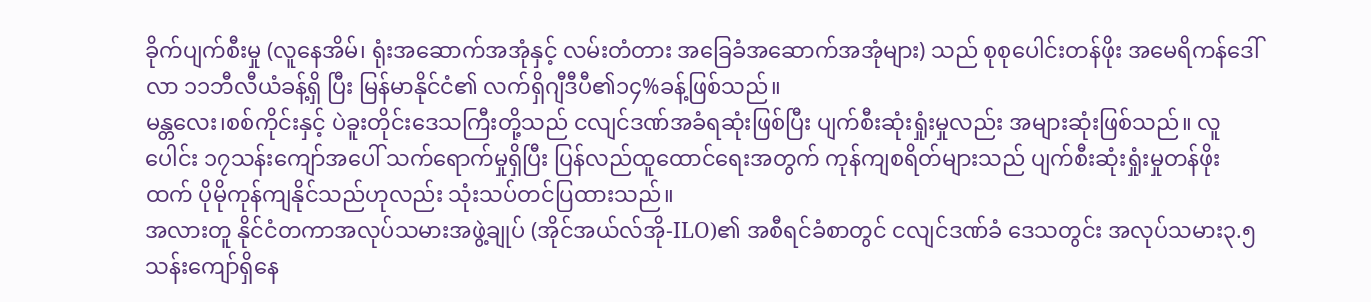ခိုက်ပျက်စီးမှု (လူနေအိမ်၊ ရုံးအဆောက်အအုံနှင့် လမ်းတံတား အခြေခံအဆောက်အအုံများ) သည် စုစုပေါင်းတန်ဖိုး အမေရိကန်ဒေါ်လာ ၁၁ဘီလီယံခန့်ရှိ ပြီး မြန်မာနိုင်ငံ၏ လက်ရှိဂျီဒီပီ၏၁၄%ခန့်ဖြစ်သည်။
မန္တလေး၊စစ်ကိုင်းနှင့် ပဲခူးတိုင်းဒေသကြီးတို့သည် ငလျင်ဒဏ်အခံရဆုံးဖြစ်ပြီး ပျက်စီးဆုံးရှုံးမှုလည်း အများဆုံးဖြစ်သည်။ လူပေါင်း ၁၇သန်းကျော်အပေါ် သက်ရောက်မှုရှိပြီး ပြန်လည်ထူထောင်ရေးအတွက် ကုန်ကျစရိတ်များသည် ပျက်စီးဆုံးရှုံးမှုတန်ဖိုးထက် ပိုမိုကုန်ကျနိုင်သည်ဟုလည်း သုံးသပ်တင်ပြထားသည်။
အလားတူ နိုင်ငံတကာအလုပ်သမားအဖွဲ့ချုပ် (အိုင်အယ်လ်အို-ILO)၏ အစီရင်ခံစာတွင် ငလျင်ဒဏ်ခံ ဒေသတွင်း အလုပ်သမား၃.၅သန်းကျော်ရှိနေ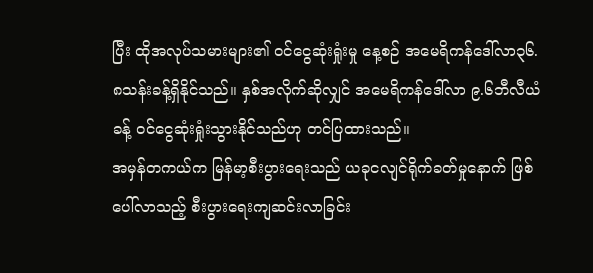ပြီး ထိုအလုပ်သမားများ၏ ဝင်ငွေဆုံးရှုံးမှု နေ့စဉ် အမေရိကန်ဒေါ်လာ၃၆.၈သန်းခန့်ရှိနိုင်သည်။ နှစ်အလိုက်ဆိုလျှင် အမေရိကန်ဒေါ်လာ ၉.၆ဘီလီယံခန့် ဝင်ငွေဆုံးရှုံးသွားနိုင်သည်ဟု တင်ပြထားသည်။
အမှန်တကယ်က မြန်မာ့စီးပွားရေးသည် ယခုငလျင်ရိုက်ခတ်မှုနောက် ဖြစ်ပေါ်လာသည့် စီးပွားရေးကျဆင်းလာခြင်း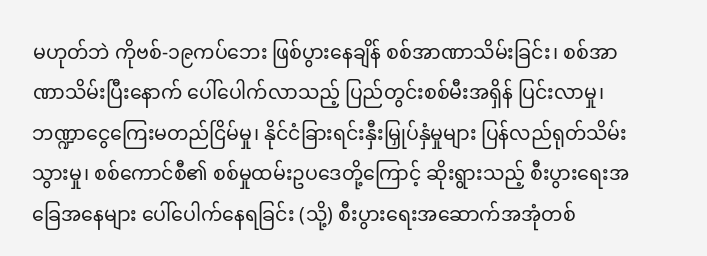မဟုတ်ဘဲ ကိုဗစ်-၁၉ကပ်ဘေး ဖြစ်ပွားနေချိန် စစ်အာဏာသိမ်းခြင်း၊ စစ်အာဏာသိမ်းပြီးနောက် ပေါ်ပေါက်လာသည့် ပြည်တွင်းစစ်မီးအရှိန် ပြင်းလာမှု၊ ဘဏ္ဍာငွေကြေးမတည်ငြိမ်မှု၊ နိုင်ငံခြားရင်းနှီးမြှုပ်နှံမှုများ ပြန်လည်ရုတ်သိမ်းသွားမှု၊ စစ်ကောင်စီ၏ စစ်မှုထမ်းဥပဒေတို့ကြောင့် ဆိုးရွားသည့် စီးပွားရေးအခြေအနေများ ပေါ်ပေါက်နေရခြင်း (သို့) စီးပွားရေးအဆောက်အအုံတစ်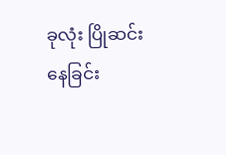ခုလုံး ပြိုဆင်းနေခြင်း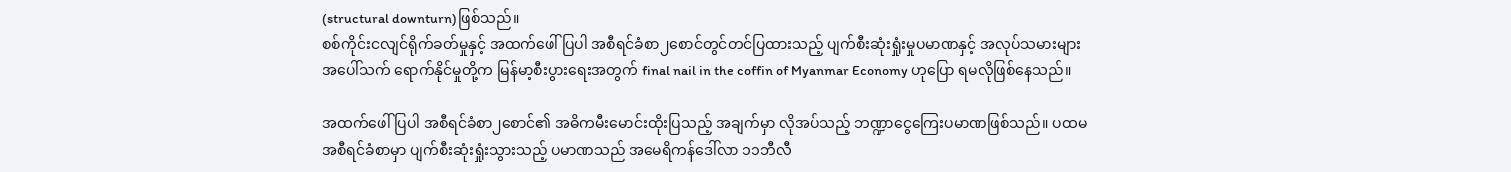(structural downturn)ဖြစ်သည်။
စစ်ကိုင်းငလျင်ရိုက်ခတ်မှုနှင့် အထက်ဖေါ်ပြပါ အစီရင်ခံစာ၂စောင်တွင်တင်ပြထားသည့် ပျက်စီးဆုံးရှုံးမှုပမာဏနှင့် အလုပ်သမားများအပေါ်သက် ရောက်နိုင်မှုတို့က မြန်မာ့စီးပွားရေးအတွက် final nail in the coffin of Myanmar Economy ဟုပြော ရမလိုဖြစ်နေသည်။

အထက်ဖေါ်ပြပါ အစီရင်ခံစာ၂စောင်၏ အဓိကမီးမောင်းထိုးပြသည့် အချက်မှာ လိုအပ်သည့် ဘဏ္ဍာငွေကြေးပမာဏဖြစ်သည်။ ပထမအစီရင်ခံစာမှာ ပျက်စီးဆုံးရှုံးသွားသည့် ပမာဏသည် အမေရိကန်ဒေါ်လာ ၁၁ဘီလီ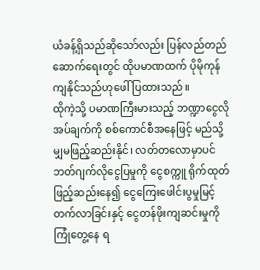ယံခန့်ရှိသည်ဆိုသော်လည်း ပြန်လည်တည်ဆောက်ရေးတွင် ထိုပမာဏထက် ပိုမိုကုန်ကျနိုင်သည်ဟုဖေါ်ပြထားသည်။
ထိုကဲ့သို့ ပမာဏကြီးမားသည့် ဘဏ္ဍာငွေလိုအပ်ချက်ကို စစ်ကောင်စီအနေဖြင့် မည်သို့မျှမဖြည့်ဆည်းနိုင်၊ လတ်တလောမှာပင် ဘတ်ဂျက်လိုငွေပြမှုကို ငွေစက္ကူ ရိုက်ထုတ်ဖြည့်ဆည်းနေ၍ ငွေကြေးဖေါင်းပွမှုမြင့်တက်လာခြင်းနှင့် ငွေတန်ဖိုးကျဆင်းမှုကို ကြုံတွေ့နေ ရ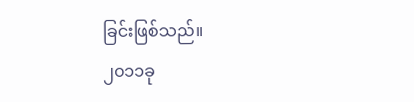ခြင်းဖြစ်သည်။
၂၀၁၁ခု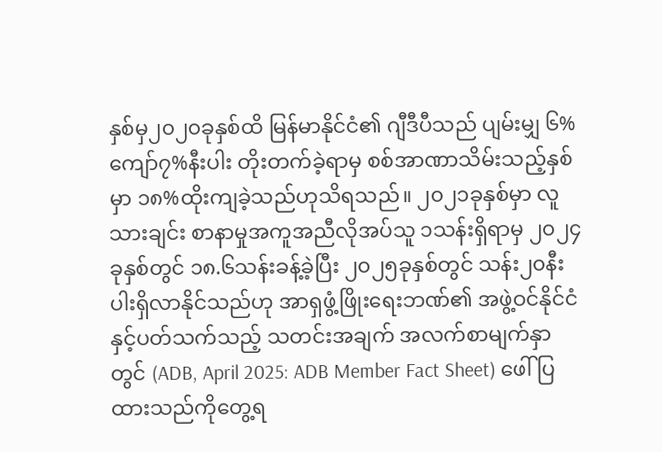နှစ်မှ၂၀၂၀ခုနှစ်ထိ မြန်မာနိုင်ငံ၏ ဂျီဒီပီသည် ပျမ်းမျှ ၆%ကျော်၇%နီးပါး တိုးတက်ခဲ့ရာမှ စစ်အာဏာသိမ်းသည့်နှစ်မှာ ၁၈%ထိုးကျခဲ့သည်ဟုသိရသည်။ ၂၀၂၁ခုနှစ်မှာ လူသားချင်း စာနာမှုအကူအညီလိုအပ်သူ ၁သန်းရှိရာမှ ၂၀၂၄ခုနှစ်တွင် ၁၈.၆သန်းခန့်ခဲ့ပြီး ၂၀၂၅ခုနှစ်တွင် သန်း၂၀နီးပါးရှိလာနိုင်သည်ဟု အာရှဖွံ့ဖြိုးရေးဘဏ်၏ အဖွဲ့ဝင်နိုင်ငံနှင့်ပတ်သက်သည့် သတင်းအချက် အလက်စာမျက်နှာတွင် (ADB, April 2025: ADB Member Fact Sheet) ဖေါ်ပြထားသည်ကိုတွေ့ရ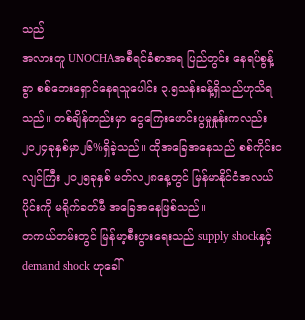သည်
အလားတူ UNOCHAအစီရင်ခံစာအရ ပြည်တွင်း နေရပ်စွန့်ခွာ စစ်ဘေးရှောင်နေရသူပေါင်း ၃.၅သန်းခန့်ရှိသည်ဟုသိရသည်။ တစ်ချိန်တည်းမှာ ငွေကြေးဖောင်းပွမှုနှုန်းကလည်း ၂၀၂၄ခုနှစ်မှာ၂၆%ရှိခဲ့သည်။ ထိုအခြေအနေသည် စစ်ကိုင်းငလျင်ကြီး ၂၀၂၅ခုနှစ် မတ်လ၂၈နေ့တွင် မြန်မာနိုင်ငံအလယ်ပိုင်းကို မရိုက်ခတ်မီ အခြေအနေဖြစ်သည်။
တကယ်တမ်းတွင် မြန်မာ့စီးပွားရေးသည် supply shockနှင့်demand shock ဟုခေါ်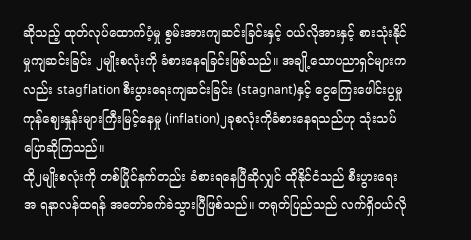ဆိုသည့် ထုတ်လုပ်ထောက်ပံ့မှု စွမ်းအားကျဆင်းခြင်းနှင့် ဝယ်လိုအားနှင့် စားသုံးနိုင်မှုကျဆင်းခြင်း ၂မျိုးစလုံးကို ခံစားနေရခြင်းဖြစ်သည်။ အချို့သောပညာရှင်များကလည်း stagflation စီးပွားရေးကျဆင်းခြင်း (stagnant)နှင့် ငွေကြေးဖေါင်းပွမှု ကုန်ဈေးနှုန်းများကြီးမြင့်နေမှု (inflation)၂ခုစလုံးကိုခံစားနေရသည်ဟု သုံးသပ်ပြောဆိုကြသည်။
ထို၂မျိုးစလုံးကို တစ်ပြိုင်နက်တည်း ခံစားရနေပြီဆိုလျှင် ထိုနိုင်ငံသည် စီးပွားရေးအ ရနာလန်ထရန် အတော်ခက်ခဲသွားပြီဖြစ်သည်။ တရုတ်ပြည်သည် လက်ရှိဝယ်လို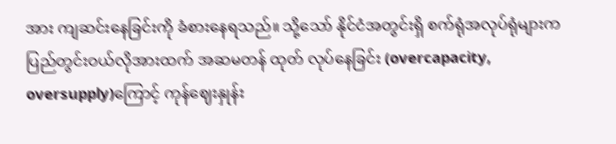အား ကျဆင်းနေခြင်းကို ခံစားနေရသည်။ သို့သော် နိုင်ငံအတွင်းရှိ စက်ရုံအလုပ်ရုံများက ပြည်တွင်းဝယ်လိုအားထက် အဆမတန် ထုတ် လုပ်နေခြင်း (overcapacity, oversupply)ကြောင့် ကုန်ဈေးနှုန်း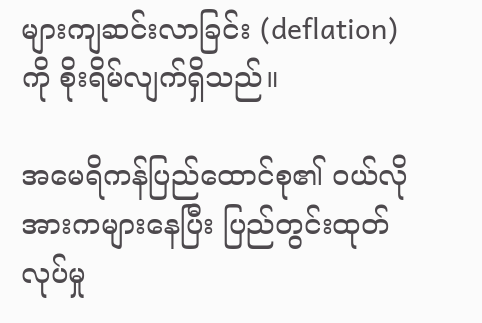များကျဆင်းလာခြင်း (deflation) ကို စိုးရိမ်လျက်ရှိသည်။

အမေရိကန်ပြည်ထောင်စု၏ ဝယ်လိုအားကများနေပြီး ပြည်တွင်းထုတ်လုပ်မှု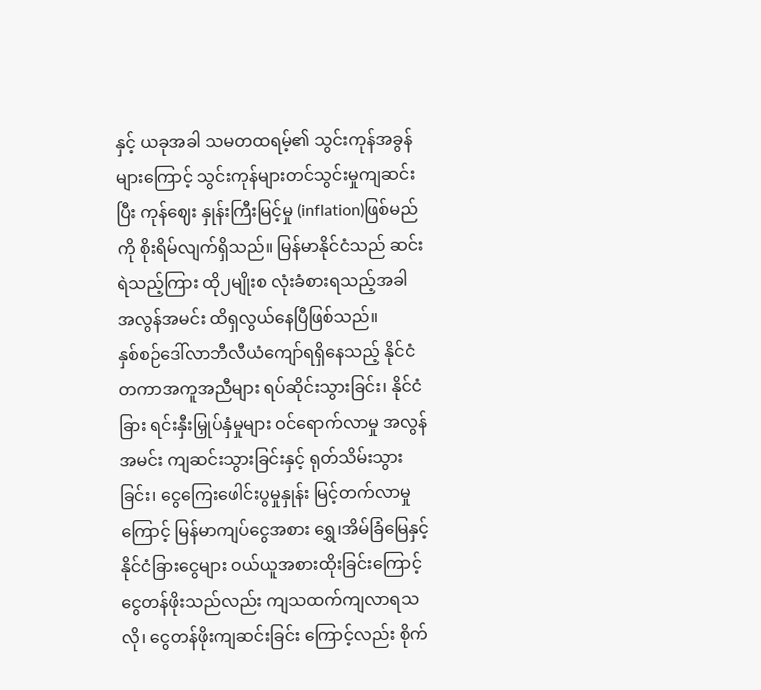နှင့် ယခုအခါ သမတထရမ့်၏ သွင်းကုန်အခွန်များကြောင့် သွင်းကုန်များတင်သွင်းမှုကျဆင်းပြီး ကုန်ဈေး နှုန်းကြီးမြင့်မှု (inflation)ဖြစ်မည်ကို စိုးရိမ်လျက်ရှိသည်။ မြန်မာနိုင်ငံသည် ဆင်းရဲသည့်ကြား ထို၂မျိုးစ လုံးခံစားရသည့်အခါ အလွန်အမင်း ထိရှလွယ်နေပြီဖြစ်သည်။
နှစ်စဉ်ဒေါ်လာဘီလီယံကျော်ရရှိနေသည့် နိုင်ငံတကာအကူအညီများ ရပ်ဆိုင်းသွားခြင်း၊ နိုင်ငံခြား ရင်းနှီးမြှုပ်နှံမှုများ ဝင်ရောက်လာမှု အလွန်အမင်း ကျဆင်းသွားခြင်းနှင့် ရုတ်သိမ်းသွားခြင်း၊ ငွေကြေးဖေါင်းပွမှုနှုန်း မြင့်တက်လာမှုကြောင့် မြန်မာကျပ်ငွေအစား ရွှေ၊အိမ်ခြံမြေနှင့်နိုင်ငံခြားငွေများ ဝယ်ယူအစားထိုးခြင်းကြောင့် ငွေတန်ဖိုးသည်လည်း ကျသထက်ကျလာရသလို၊ ငွေတန်ဖိုးကျဆင်းခြင်း ကြောင့်လည်း စိုက်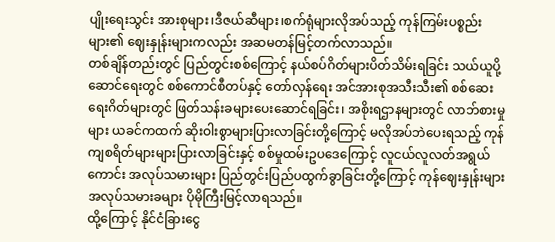ပျိုးရေးသွင်း အားစုများ၊ဒီဇယ်ဆီများ၊စက်ရုံများလိုအပ်သည့် ကုန်ကြမ်းပစ္စည်းများ၏ ဈေးနှုန်းများကလည်း အဆမတန်မြင့်တက်လာသည်။
တစ်ချိန်တည်းတွင် ပြည်တွင်းစစ်ကြောင့် နယ်စပ်ဂိတ်များပိတ်သိမ်းရခြင်း သယ်ယူပို့ဆောင်ရေးတွင် စစ်ကောင်စီတပ်နှင့် တော်လှန်ရေး အင်အားစုအသီးသီး၏ စစ်ဆေးရေးဂိတ်များတွင် ဖြတ်သန်းခများပေးဆောင်ရခြင်း၊ အစိုးရဌာနများတွင် လာဘ်စားမှုများ ယခင်ကထက် ဆိုးဝါးစွာများပြားလာခြင်းတို့ကြောင့် မလိုအပ်ဘဲပေးရသည့် ကုန်ကျစရိတ်များများပြားလာခြင်းနှင့် စစ်မှုထမ်းဥပဒေကြောင့် လူငယ်လူလတ်အရွယ်ကောင်း အလုပ်သမားများ ပြည်တွင်းပြည်ပထွက်ခွာခြင်းတို့ကြောင့် ကုန်ဈေးနှုန်းများ အလုပ်သမားခများ ပိုမိုကြီးမြင့်လာရသည်။
ထို့ကြောင့် နိုင်ငံခြားငွေ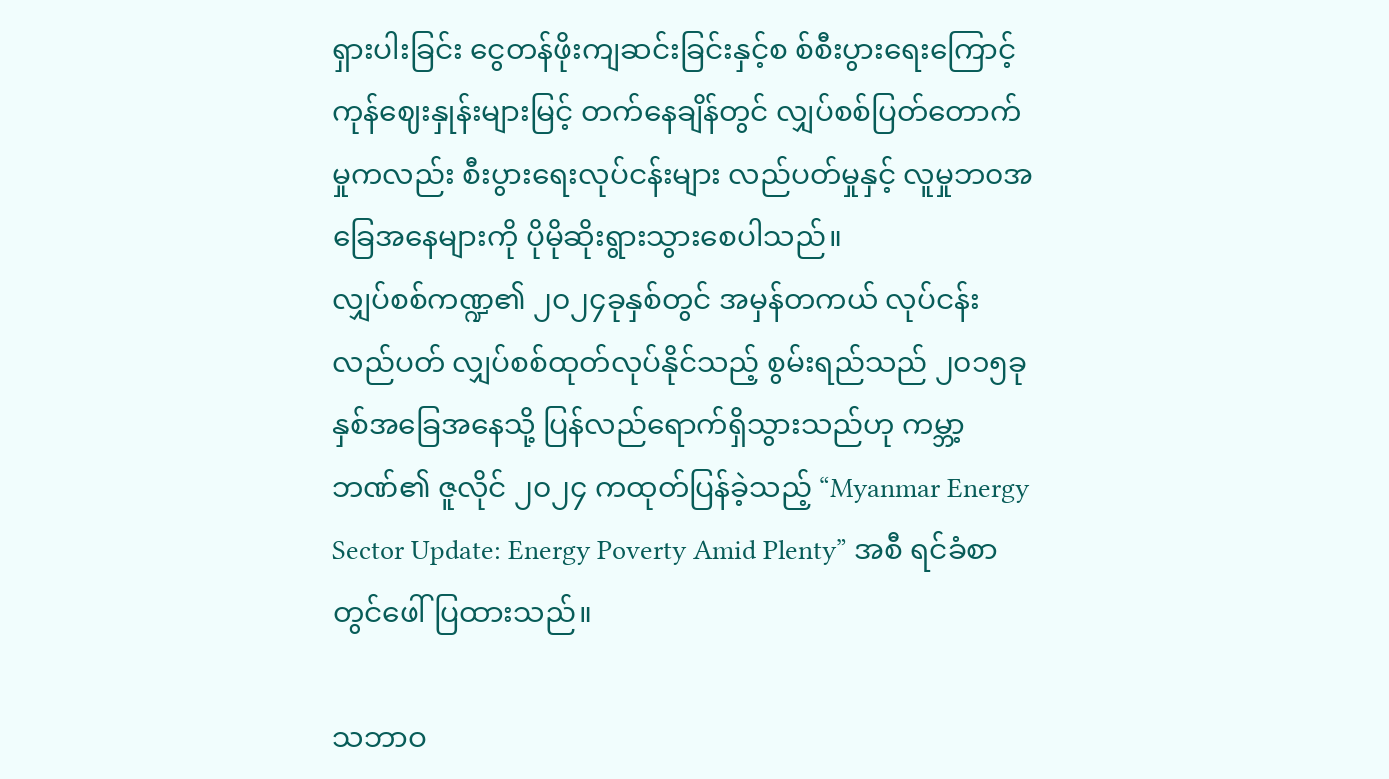ရှားပါးခြင်း ငွေတန်ဖိုးကျဆင်းခြင်းနှင့်စ စ်စီးပွားရေးကြောင့် ကုန်ဈေးနှုန်းများမြင့် တက်နေချိန်တွင် လျှပ်စစ်ပြတ်တောက်မှုကလည်း စီးပွားရေးလုပ်ငန်းများ လည်ပတ်မှုနှင့် လူမှုဘ၀အခြေအနေများကို ပိုမိုဆိုးရွားသွားစေပါသည်။
လျှပ်စစ်ကဏ္ဍ၏ ၂၀၂၄ခုနှစ်တွင် အမှန်တကယ် လုပ်ငန်းလည်ပတ် လျှပ်စစ်ထုတ်လုပ်နိုင်သည့် စွမ်းရည်သည် ၂၀၁၅ခုနှစ်အခြေအနေသို့ ပြန်လည်ရောက်ရှိသွားသည်ဟု ကမ္ဘာ့ဘဏ်၏ ဇူလိုင် ၂၀၂၄ ကထုတ်ပြန်ခဲ့သည့် “Myanmar Energy Sector Update: Energy Poverty Amid Plenty” အစီ ရင်ခံစာတွင်ဖေါ်ပြထားသည်။

သဘာဝ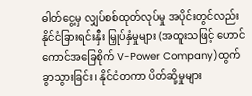ဓါတ်ငွေ့မှ လျှပ်စစ်ထုတ်လုပ်မှု အပိုင်းတွင်လည်း နိုင်ငံခြားရင်းနှီး မြှုပ်နှံမှုများ (အထူးသဖြင့် ဟောင်ကောင်အခြေစိုက် V-Power Company)ထွက်ခွာသွားခြင်း၊ နိုင်ငံတကာ ပိတ်ဆို့မှုများ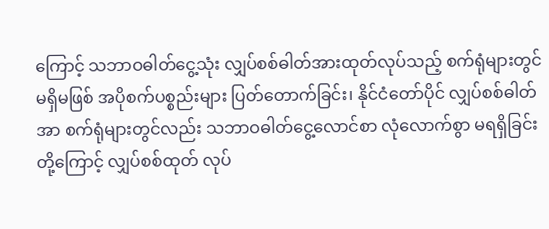ကြောင့် သဘာဝဓါတ်ငွေ့သုံး လျှပ်စစ်ဓါတ်အားထုတ်လုပ်သည့် စက်ရုံများတွင် မရှိမဖြစ် အပိုစက်ပစ္စည်းများ ပြတ်တောက်ခြင်း၊ နိုင်ငံတော်ပိုင် လျှပ်စစ်ဓါတ်အာ စက်ရုံများတွင်လည်း သဘာဝဓါတ်ငွေ့လောင်စာ လုံလောက်စွာ မရရှိခြင်းတို့ကြောင့် လျှပ်စစ်ထုတ် လုပ်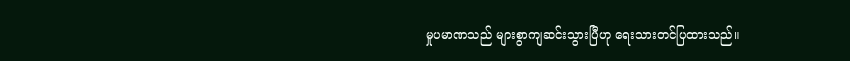မှုပမာဏသည် များစွာကျဆင်းသွားပြီဟု ရေးသားတင်ပြထားသည်။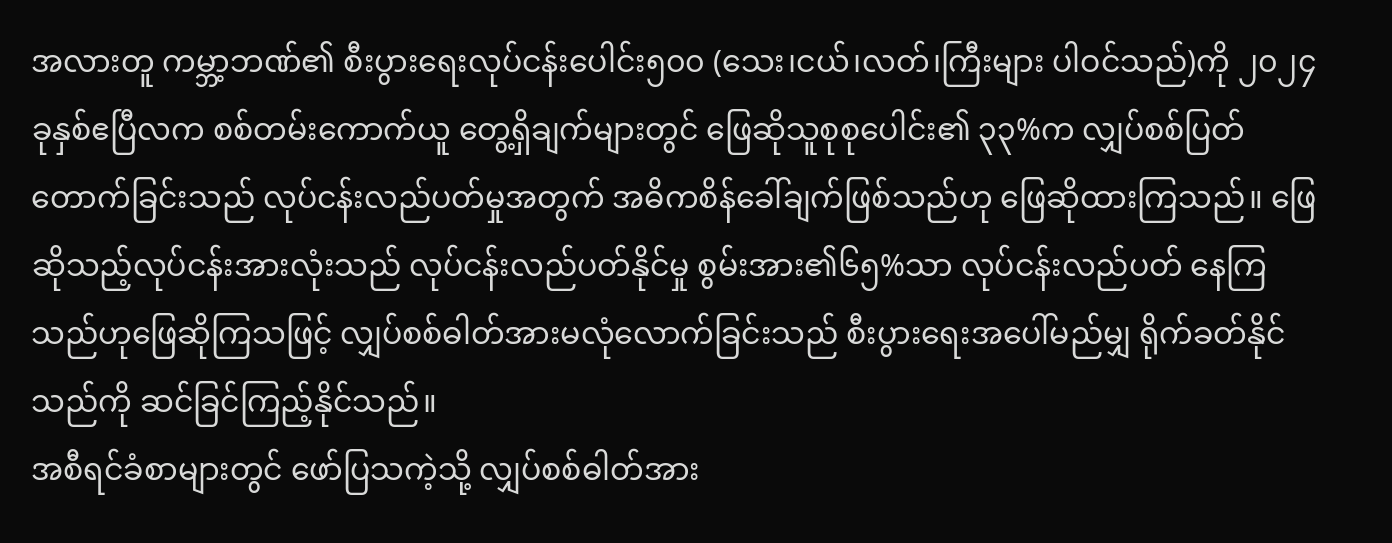အလားတူ ကမ္ဘာ့ဘဏ်၏ စီးပွားရေးလုပ်ငန်းပေါင်း၅၀၀ (သေး၊ငယ်၊လတ်၊ကြီးများ ပါဝင်သည်)ကို ၂၀၂၄ခုနှစ်ဧပြီလက စစ်တမ်းကောက်ယူ တွေ့ရှိချက်များတွင် ဖြေဆိုသူစုစုပေါင်း၏ ၃၃%က လျှပ်စစ်ပြတ် တောက်ခြင်းသည် လုပ်ငန်းလည်ပတ်မှုအတွက် အဓိကစိန်ခေါ်ချက်ဖြစ်သည်ဟု ဖြေဆိုထားကြသည်။ ဖြေဆိုသည့်လုပ်ငန်းအားလုံးသည် လုပ်ငန်းလည်ပတ်နိုင်မှု စွမ်းအား၏၆၅%သာ လုပ်ငန်းလည်ပတ် နေကြသည်ဟုဖြေဆိုကြသဖြင့် လျှပ်စစ်ဓါတ်အားမလုံလောက်ခြင်းသည် စီးပွားရေးအပေါ်မည်မျှ ရိုက်ခတ်နိုင်သည်ကို ဆင်ခြင်ကြည့်နိုင်သည်။
အစီရင်ခံစာများတွင် ဖော်ပြသကဲ့သို့ လျှပ်စစ်ဓါတ်အား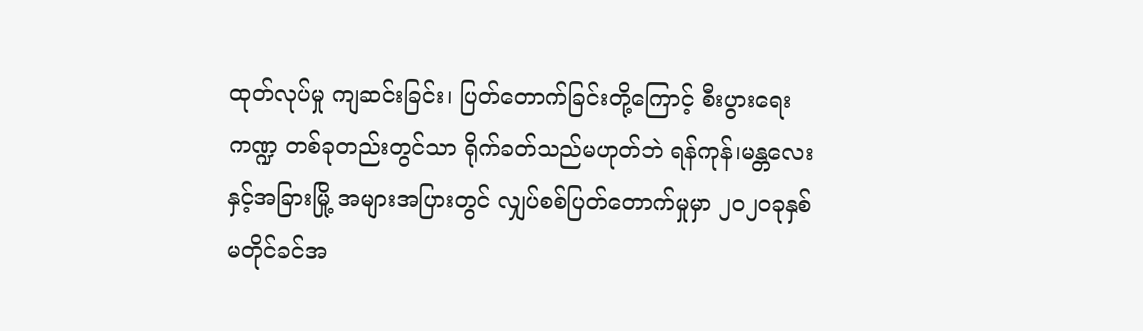ထုတ်လုပ်မှု ကျဆင်းခြင်း၊ ပြတ်တောက်ခြင်းတို့ကြောင့် စီးပွားရေးကဏ္ဍ တစ်ခုတည်းတွင်သာ ရိုက်ခတ်သည်မဟုတ်ဘဲ ရန်ကုန်၊မန္တလေးနှင့်အခြားမြို့ အများအပြားတွင် လျှပ်စစ်ပြတ်တောက်မှုမှာ ၂၀၂၀ခုနှစ် မတိုင်ခင်အ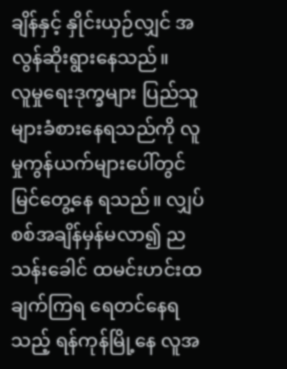ချိန်နှင့် နှိုင်းယှဉ်လျှင် အလွန်ဆိုးရွားနေသည်။
လူမှုရေးဒုက္ခများ ပြည်သူများခံစားနေရသည်ကို လူမှုကွန်ယက်များပေါ်တွင် မြင်တွေ့နေ ရသည်။ လျှပ်စစ်အချိန်မှန်မလာ၍ ညသန်းခေါင် ထမင်းဟင်းထချက်ကြရ ရေတင်နေရသည့် ရန်ကုန်မြို့နေ လူအ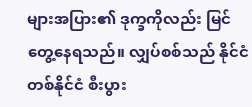များအပြား၏ ဒုက္ခကိုလည်း မြင်တွေ့နေရသည်။ လျှပ်စစ်သည် နိုင်ငံတစ်နိုင်ငံ စီးပွား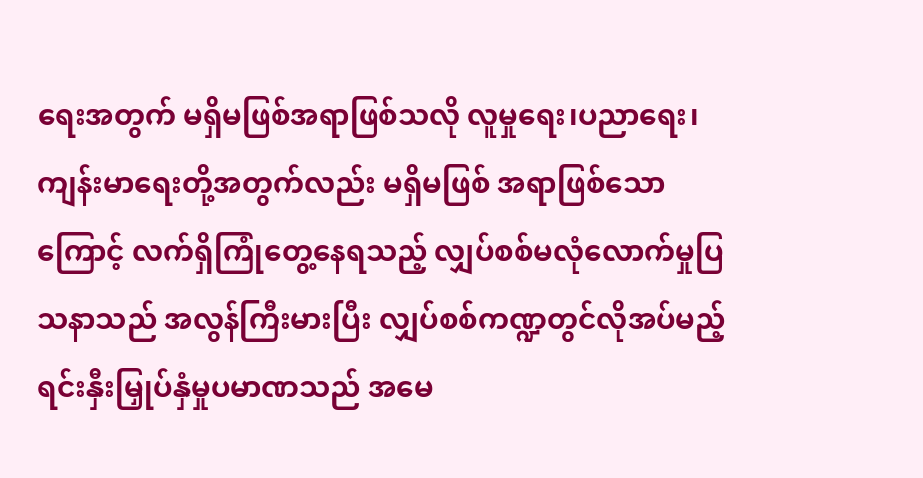ရေးအတွက် မရှိမဖြစ်အရာဖြစ်သလို လူမှုရေး၊ပညာရေး၊ ကျန်းမာရေးတို့အတွက်လည်း မရှိမဖြစ် အရာဖြစ်သောကြောင့် လက်ရှိကြုံတွေ့နေရသည့် လျှပ်စစ်မလုံလောက်မှုပြသနာသည် အလွန်ကြီးမားပြီး လျှပ်စစ်ကဏ္ဍတွင်လိုအပ်မည့် ရင်းနှီးမြှုပ်နှံမှုပမာဏသည် အမေ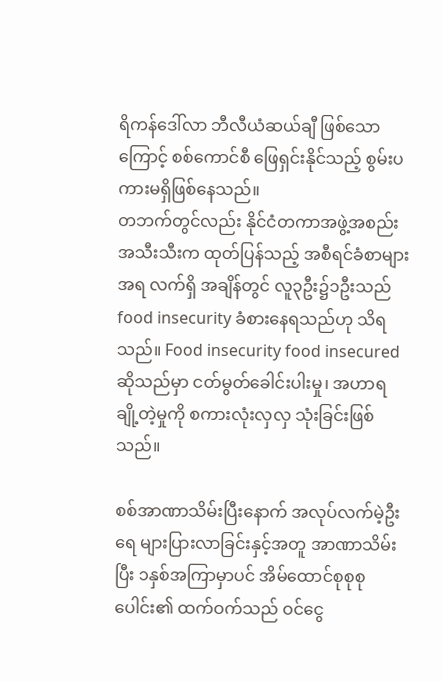ရိကန်ဒေါ်လာ ဘီလီယံဆယ်ချီ ဖြစ်သောကြောင့် စစ်ကောင်စီ ဖြေရှင်းနိုင်သည့် စွမ်းပကားမရှိဖြစ်နေသည်။
တဘက်တွင်လည်း နိုင်ငံတကာအဖွဲ့အစည်း အသီးသီးက ထုတ်ပြန်သည့် အစီရင်ခံစာများအရ လက်ရှိ အချိန်တွင် လူ၃ဦး၌၁ဦးသည် food insecurity ခံစားနေရသည်ဟု သိရသည်။ Food insecurity food insecured ဆိုသည်မှာ ငတ်မွတ်ခေါင်းပါးမှု၊ အဟာရချို့တဲ့မှုကို စကားလုံးလှလှ သုံးခြင်းဖြစ်သည်။

စစ်အာဏာသိမ်းပြီးနောက် အလုပ်လက်မဲ့ဦးရေ များပြားလာခြင်းနှင့်အတူ အာဏာသိမ်းပြီး ၁နှစ်အကြာမှာပင် အိမ်ထောင်စုစုစုပေါင်း၏ ထက်ဝက်သည် ဝင်ငွေ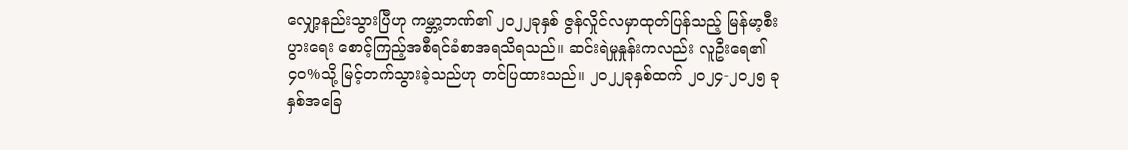လျှော့နည်းသွားပြီဟု ကမ္ဘာ့ဘဏ်၏ ၂၀၂၂ခုနှစ် ဇွန်လှိုင်လမှာထုတ်ပြန်သည့် မြန်မာ့စီးပွားရေး စောင့်ကြည့်အစီရင်ခံစာအရသိရသည်။ ဆင်းရဲမှုနှုန်းကလည်း လူဦးရေ၏၄၀%သို့ မြင့်တက်သွားခဲ့သည်ဟု တင်ပြထားသည်။ ၂၀၂၂ခုနှစ်ထက် ၂၀၂၄-၂၀၂၅ ခုနှစ်အခြေ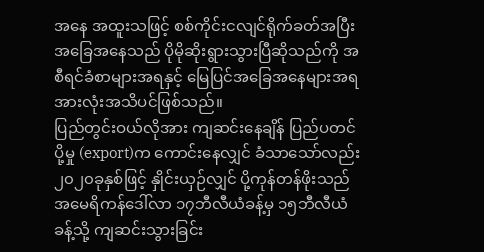အနေ အထူးသဖြင့် စစ်ကိုင်းငလျင်ရိုက်ခတ်အပြီး အခြေအနေသည် ပိုမိုဆိုးရွားသွားပြီဆိုသည်ကို အစီရင်ခံစာများအရနှင့် မြေပြင်အခြေအနေများအရ အားလုံးအသိပင်ဖြစ်သည်။
ပြည်တွင်းဝယ်လိုအား ကျဆင်းနေချိန် ပြည်ပတင်ပို့မှု (export)က ကောင်းနေလျှင် ခံသာသော်လည်း ၂၀၂၀ခုနှစ်ဖြင့် နှိုင်းယှဉ်လျှင် ပို့ကုန်တန်ဖိုးသည် အမေရိကန်ဒေါ်လာ ၁၇ဘီလီယံခန့်မှ ၁၅ဘီလီယံခန့်သို့ ကျဆင်းသွားခြင်း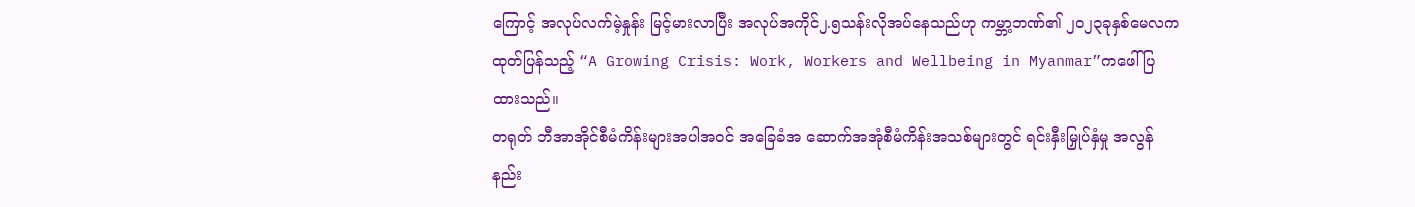ကြောင့် အလုပ်လက်မဲ့နှုန်း မြင့်မားလာပြီး အလုပ်အကိုင်၂.၅သန်းလိုအပ်နေသည်ဟု ကမ္ဘာ့ဘဏ်၏ ၂၀၂၃ခုနှစ်မေလကထုတ်ပြန်သည့် “A Growing Crisis: Work, Workers and Wellbeing in Myanmar”ကဖေါ်ပြထားသည်။
တရုတ် ဘီအာအိုင်စီမံကိန်းများအပါအဝင် အခြေခံအ ဆောက်အအုံစီမံကိန်းအသစ်များတွင် ရင်းနှီးမြှုပ်နှံမှု အလွန်နည်း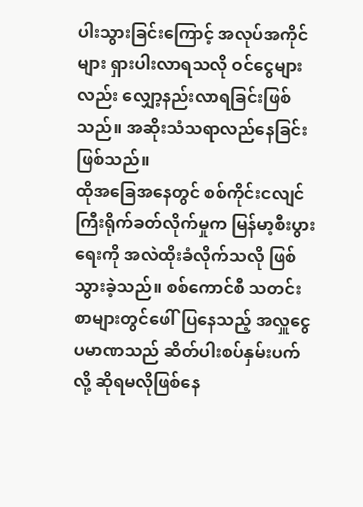ပါးသွားခြင်းကြောင့် အလုပ်အကိုင်များ ရှားပါးလာရသလို ဝင်ငွေများလည်း လျှော့နည်းလာရခြင်းဖြစ်သည်။ အဆိုးသံသရာလည်နေခြင်းဖြစ်သည်။
ထိုအခြေအနေတွင် စစ်ကိုင်းငလျင်ကြီးရိုက်ခတ်လိုက်မှုက မြန်မာ့စီးပွားရေးကို အလဲထိုးခံလိုက်သလို ဖြစ်သွားခဲ့သည်။ စစ်ကောင်စီ သတင်းစာများတွင်ဖေါ်ပြနေသည့် အလှူငွေပမာဏသည် ဆိတ်ပါးစပ်နှမ်းပက်လို့ ဆိုရမလိုဖြစ်နေ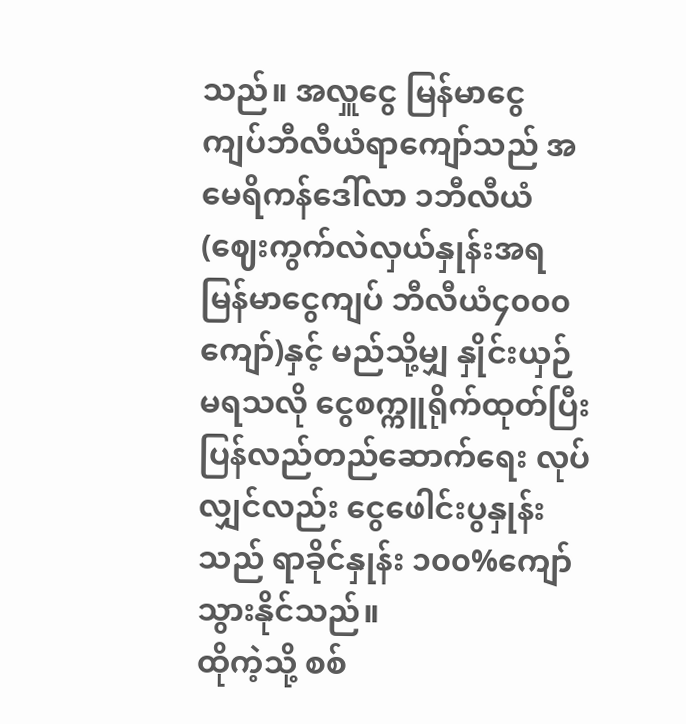သည်။ အလှူငွေ မြန်မာငွေ ကျပ်ဘီလီယံရာကျော်သည် အမေရိကန်ဒေါ်လာ ၁ဘီလီယံ(ဈေးကွက်လဲလှယ်နှုန်းအရ မြန်မာငွေကျပ် ဘီလီယံ၄၀၀၀ကျော်)နှင့် မည်သို့မျှ နှိုင်းယှဉ်မရသလို ငွေစက္ကူရိုက်ထုတ်ပြီး ပြန်လည်တည်ဆောက်ရေး လုပ်လျှင်လည်း ငွေဖေါင်းပွနှုန်းသည် ရာခိုင်နှုန်း ၁၀၀%ကျော် သွားနိုင်သည်။
ထိုကဲ့သို့ စစ်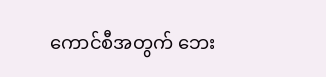ကောင်စီအတွက် ဘေး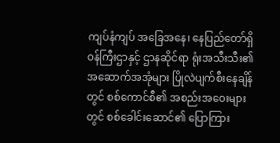ကျပ်နံကျပ် အခြေအနေ၊ နေပြည်တော်ရှိ ဝန်ကြီးဌာနှင့် ဌာနဆိုင်ရာ ရုံးအသီးသီး၏ အဆောက်အအုံများ ပြိုလဲပျက်စီးနေချိန်တွင် စစ်ကောင်စီ၏ အစည်းအဝေးများတွင် စစ်ခေါင်းဆောင်၏ ပြောကြား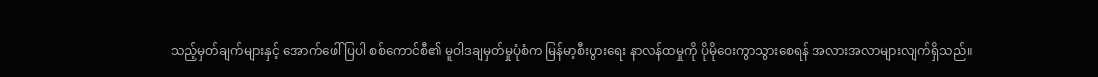သည့်မှတ်ချက်များနှင့် အောက်ဖေါ်ပြပါ စစ်ကောင်စီ၏ မူဝါဒချမှတ်မှုပုံစံက မြန်မာ့စီးပွားရေး နာလန်ထမှုကို ပိုမိုဝေးကွာသွားစေရန် အလားအလာများလျက်ရှိသည်။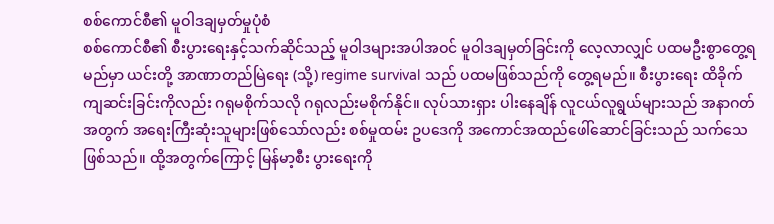စစ်ကောင်စီ၏ မူဝါဒချမှတ်မှုပုံစံ
စစ်ကောင်စီ၏ စီးပွားရေးနှင့်သက်ဆိုင်သည့် မူဝါဒများအပါအဝင် မူဝါဒချမှတ်ခြင်းကို လေ့လာလျှင် ပထမဦးစွာတွေ့ရမည်မှာ ယင်းတို့ အာဏာတည်မြဲရေး (သို့) regime survival သည် ပထမဖြစ်သည်ကို တွေ့ရမည်။ စီးပွားရေး ထိခိုက်ကျဆင်းခြင်းကိုလည်း ဂရုမစိုက်သလို ဂရုလည်းမစိုက်နိုင်။ လုပ်သားရှား ပါးနေချိန် လူငယ်လူရွယ်များသည် အနာဂတ်အတွက် အရေးကြီးဆုံးသူများဖြစ်သော်လည်း စစ်မှုထမ်း ဥပဒေကို အကောင်အထည်ဖေါ်ဆောင်ခြင်းသည် သက်သေဖြစ်သည်။ ထို့အတွက်ကြောင့် မြန်မာ့စီး ပွားရေးကို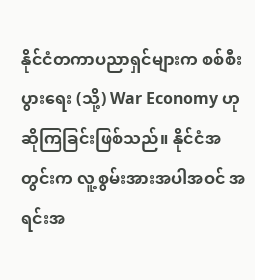နိုင်ငံတကာပညာရှင်များက စစ်စီးပွားရေး (သို့) War Economy ဟုဆိုကြခြင်းဖြစ်သည်။ နိုင်ငံအတွင်းက လူ့စွမ်းအားအပါအဝင် အရင်းအ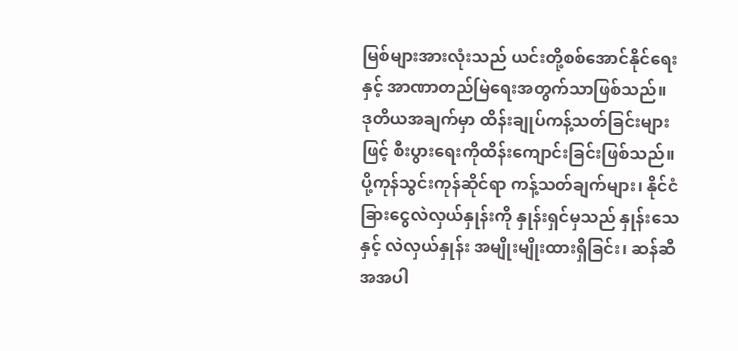မြစ်များအားလုံးသည် ယင်းတို့စစ်အောင်နိုင်ရေးနှင့် အာဏာတည်မြဲရေးအတွက်သာဖြစ်သည်။
ဒုတိယအချက်မှာ ထိန်းချုပ်ကန့်သတ်ခြင်းများဖြင့် စီးပွားရေးကိုထိန်းကျောင်းခြင်းဖြစ်သည်။ ပို့ကုန်သွင်းကုန်ဆိုင်ရာ ကန့်သတ်ချက်များ၊ နိုင်ငံခြားငွေလဲလှယ်နှုန်းကို နှုန်းရှင်မှသည် နှုန်းသေနှင့် လဲလှယ်နှုန်း အမျိုးမျိုးထားရှိခြင်း၊ ဆန်ဆီအအပါ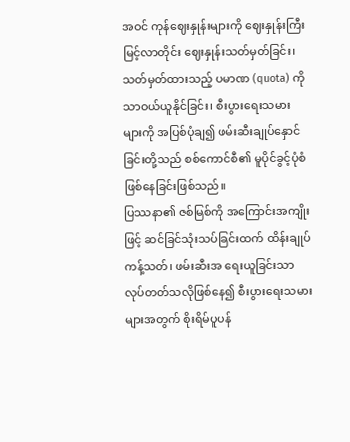အဝင် ကုန်ဈေးနှုန်းများကို ဈေးနှုန်းကြီးမြင့်လာတိုင်း ဈေးနှုန်းသတ်မှတ်ခြင်း၊ သတ်မှတ်ထားသည့် ပမာဏ (quota) ကိုသာဝယ်ယူနိုင်ခြင်း၊ စီးပွားရေးသမား များကို အပြစ်ပုံချ၍ ဖမ်းဆီးချုပ်နှောင်ခြင်းတို့သည် စစ်ကောင်စီ၏ မူပိုင်ခွင့်ပုံစံဖြစ်နေခြင်းဖြစ်သည်။
ပြဿနာ၏ ဇစ်မြစ်ကို အကြောင်းအကျိုးဖြင့် ဆင်ခြင်သုံးသပ်ခြင်းထက် ထိန်းချုပ်ကန့်သတ်၊ ဖမ်းဆီးအ ရေးယူခြင်းသာ လုပ်တတ်သလိုဖြစ်နေ၍ စီးပွားရေးသမားများအတွက် စိုးရိမ်ပူပန်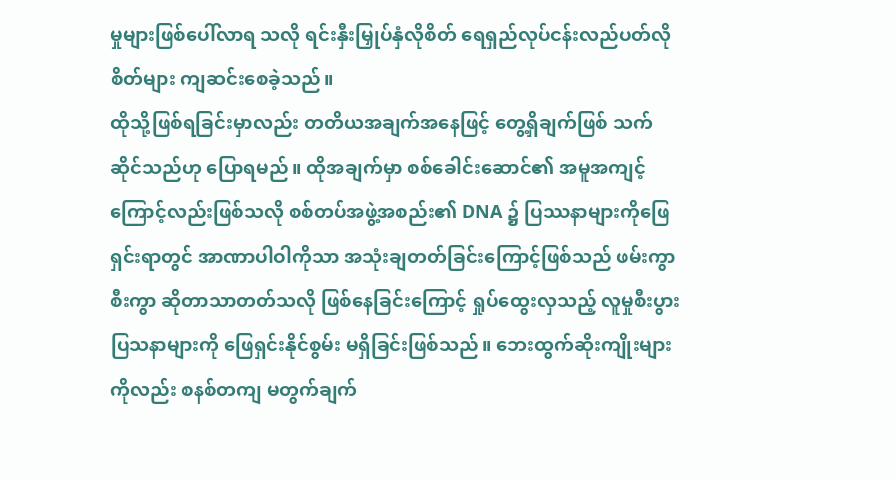မှုများဖြစ်ပေါ်လာရ သလို ရင်းနှီးမြှုပ်နှံလိုစိတ် ရေရှည်လုပ်ငန်းလည်ပတ်လိုစိတ်များ ကျဆင်းစေခဲ့သည်။
ထိုသို့ဖြစ်ရခြင်းမှာလည်း တတိယအချက်အနေဖြင့် တွေ့ရှိချက်ဖြစ် သက်ဆိုင်သည်ဟု ပြောရမည်။ ထိုအချက်မှာ စစ်ခေါင်းဆောင်၏ အမူအကျင့်ကြောင့်လည်းဖြစ်သလို စစ်တပ်အဖွဲ့အစည်း၏ DNA ၌ ပြဿနာများကိုဖြေရှင်းရာတွင် အာဏာပါဝါကိုသာ အသုံးချတတ်ခြင်းကြောင့်ဖြစ်သည် ဖမ်းကွာစီးကွာ ဆိုတာသာတတ်သလို ဖြစ်နေခြင်းကြောင့် ရှုပ်ထွေးလှသည့် လူမှုစီးပွားပြသနာများကို ဖြေရှင်းနိုင်စွမ်း မရှိခြင်းဖြစ်သည်။ ဘေးထွက်ဆိုးကျိုးများကိုလည်း စနစ်တကျ မတွက်ချက်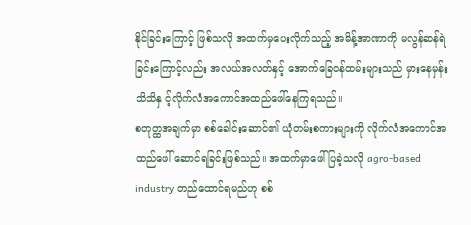နိုင်ခြင်းကြောင့် ဖြစ်သလို အထက်မှပေးလိုက်သည့် အမိန့်အာဏာကို မလွန်ဆန်ရဲခြင်းကြောင့်လည်း အလယ်အလတ်နှင့် အောက်ခြေဝန်ထမ်းများသည် မှားနေမှန်းသိသိနှ င့်လိုက်လံအကောင်အထည်ဖေါ်နေကြရသည်။
စတုတ္ထအချက်မှာ စစ်ခေါင်းဆောင်၏ ယုံတမ်းစကားများကို လိုက်လံအကောင်အထည်ဖေါ် ဆောင်ရခြင်းဖြစ်သည်။ အထက်မှာဖေါ်ပြခဲ့သလို agro-based industry တည်ထောင်ရမည်ဟု စစ်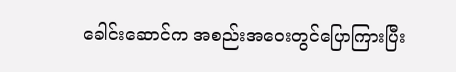ခေါင်းဆောင်က အစည်းအဝေးတွင်ပြောကြားပြီး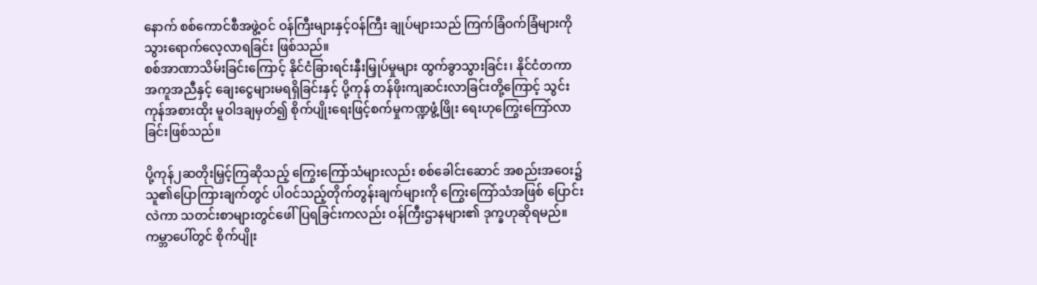နောက် စစ်ကောင်စီအဖွဲ့ဝင် ဝန်ကြီးများနှင့်ဝန်ကြီး ချုပ်များသည် ကြက်ခြံဝက်ခြံများကို သွားရောက်လေ့လာရခြင်း ဖြစ်သည်။
စစ်အာဏာသိမ်းခြင်းကြောင့် နိုင်ငံခြားရင်းနှီးမြှုပ်မှုများ ထွက်ခွာသွားခြင်း၊ နိုင်ငံတကာ အကူအညီနှင့် ချေးငွေများမရရှိခြင်းနှင့် ပို့ကုန် တန်ဖိုးကျဆင်းလာခြင်းတို့ကြောင့် သွင်းကုန်အစားထိုး မူဝါဒချမှတ်၍ စိုက်ပျိုးရေးဖြင့်စက်မှုကဏ္ဍဖွံ့ဖြိုး ရေးဟုကြွေးကြော်လာခြင်းဖြစ်သည်။

ပို့ကုန်၂ဆတိုးမြှင့်ကြဆိုသည့် ကြွေးကြော်သံများလည်း စစ်ခေါင်းဆောင် အစည်းအဝေး၌ သူ၏ပြောကြားချက်တွင် ပါဝင်သည့်တိုက်တွန်းချက်များကို ကြွေးကြော်သံအဖြစ် ပြောင်းလဲကာ သတင်းစာများတွင်ဖေါ်ပြရခြင်းကလည်း ဝန်ကြီးဌာနများ၏ ဒုက္ခဟုဆိုရမည်။ ကမ္ဘာပေါ်တွင် စိုက်ပျိုး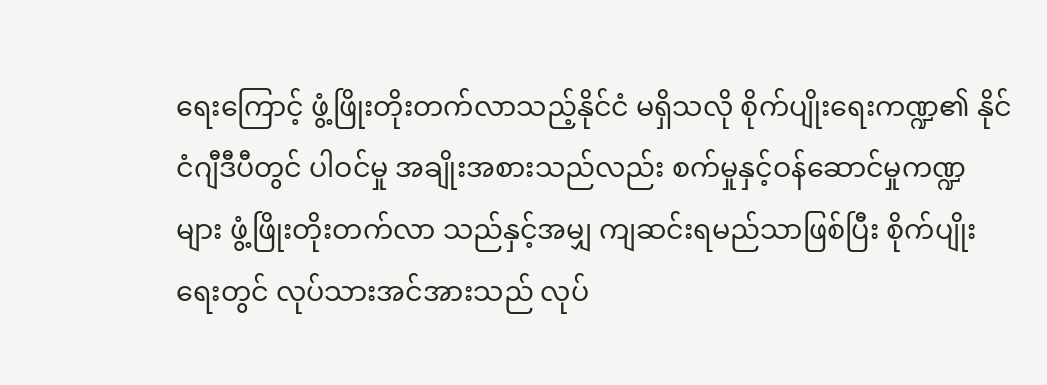ရေးကြောင့် ဖွံ့ဖြိုးတိုးတက်လာသည့်နိုင်ငံ မရှိသလို စိုက်ပျိုးရေးကဏ္ဍ၏ နိုင်ငံဂျီဒီပီတွင် ပါဝင်မှု အချိုးအစားသည်လည်း စက်မှုနှင့်ဝန်ဆောင်မှုကဏ္ဍများ ဖွံ့ဖြိုးတိုးတက်လာ သည်နှင့်အမျှ ကျဆင်းရမည်သာဖြစ်ပြီး စိုက်ပျိုးရေးတွင် လုပ်သားအင်အားသည် လုပ်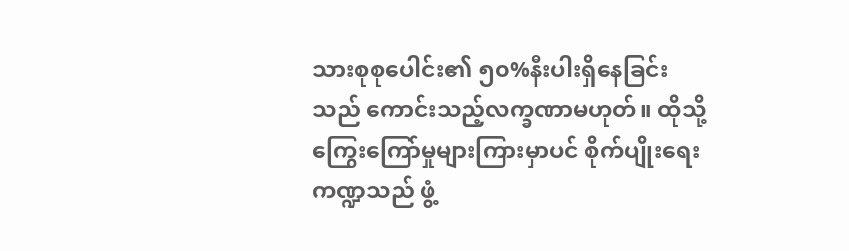သားစုစုပေါင်း၏ ၅၀%နီးပါးရှိနေခြင်းသည် ကောင်းသည့်လက္ခဏာမဟုတ်။ ထိုသို့ ကြွေးကြော်မှုများကြားမှာပင် စိုက်ပျိုးရေးကဏ္ဍသည် ဖွံ့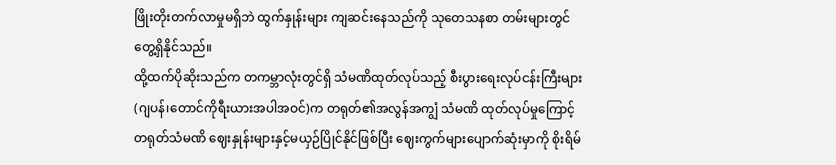ဖြိုးတိုးတက်လာမှုမရှိဘဲ ထွက်နှုန်းများ ကျဆင်းနေသည်ကို သုတေသနစာ တမ်းများတွင်တွေ့ရှိနိုင်သည်။
ထို့ထက်ပိုဆိုးသည်က တကမ္ဘာလုံးတွင်ရှိ သံမဏိထုတ်လုပ်သည့် စီးပွားရေးလုပ်ငန်းကြီးများ (ဂျပန်၊တောင်ကိုရီးယားအပါအဝင်)က တရုတ်၏အလွန်အကျွံ သံမဏိ ထုတ်လုပ်မှုကြောင့် တရုတ်သံမဏိ ဈေးနှုန်းများနှင့်မယှဉ်ပြိုင်နိုင်ဖြစ်ပြီး ဈေးကွက်များပျောက်ဆုံးမှာကို စိုးရိမ်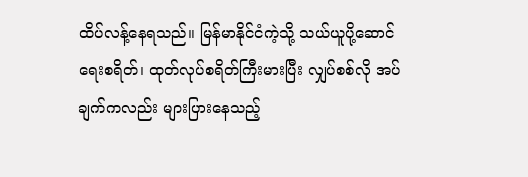ထိပ်လန့်နေရသည်။ မြန်မာနိုင်ငံကဲ့သို့ သယ်ယူပို့ဆောင်ရေးစရိတ်၊ ထုတ်လုပ်စရိတ်ကြီးမားပြီး လျှပ်စစ်လို အပ်ချက်ကလည်း များပြားနေသည့်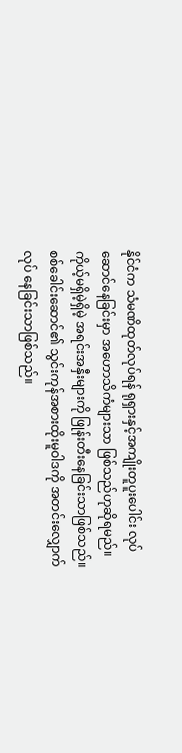နိုင်ငံက သံမဏိထုတ်လုပ်ရန် ရုရှားနှင့်အကျိုးတူပူးပေါင်း လုပ်ဆောင်နေခြင်းမှာ အဟောသိကံများသာ ဖြစ်သည်ဟုဆိုရမည်။ ကိုယ့်မရှိမဲ့ရှိမဲ့ အရင်းအနှီးများကို ဖြုန်းတီးနေခြင်းသာဖြစ်သည်။ စစ်ခေါင်းဆောင်၏ သွင်းကုန်အစားထိုးမူဝါဒကို အတင်းလျှောက်လုပ် နေခြင်းသာဖြစ်သည်။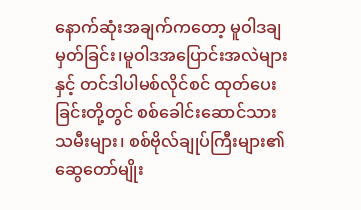နောက်ဆုံးအချက်ကတော့ မူဝါဒချမှတ်ခြင်း၊မူဝါဒအပြောင်းအလဲများနှင့် တင်ဒါပါမစ်လိုင်စင် ထုတ်ပေးခြင်းတို့တွင် စစ်ခေါင်းဆောင်သားသမီးများ၊ စစ်ဗိုလ်ချုပ်ကြီးများ၏ ဆွေတော်မျိုး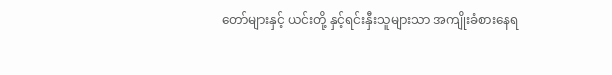တော်များနှင့် ယင်းတို့ နှင့်ရင်းနှီးသူများသာ အကျိုးခံစားနေရ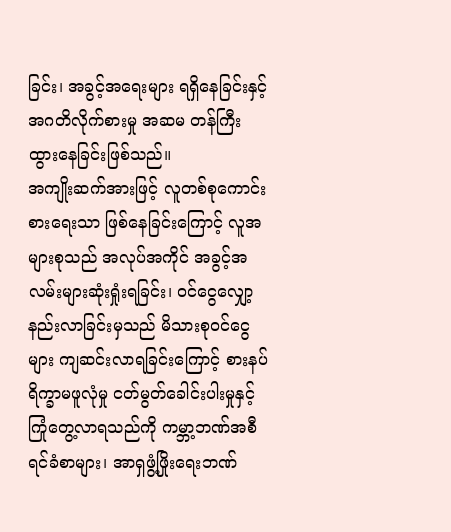ခြင်း၊ အခွင့်အရေးများ ရရှိနေခြင်းနှင့် အဂတိလိုက်စားမှု အဆမ တန်ကြီးထွားနေခြင်းဖြစ်သည်။
အကျိုးဆက်အားဖြင့် လူတစ်စုကောင်းစားရေးသာ ဖြစ်နေခြင်းကြောင့် လူအများစုသည် အလုပ်အကိုင် အခွင့်အလမ်းများဆုံးရှုံးရခြင်း၊ ဝင်ငွေလျှော့နည်းလာခြင်းမှသည် မိသားစုဝင်ငွေများ ကျဆင်းလာရခြင်းကြောင့် စားနပ်ရိက္ခာမဖူလုံမှု ငတ်မွတ်ခေါင်းပါးမှုနှင့် ကြုံတွေ့လာရသည်ကို ကမ္ဘာ့ဘဏ်အစီရင်ခံစာများ၊ အာရှဖွံ့ဖြိုးရေးဘဏ်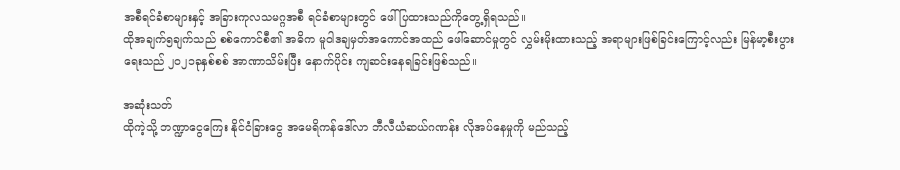အစီရင်ခံစာများနှင့် အခြားကုလသမဂ္ဂအစီ ရင်ခံစာများတွင် ဖေါ်ပြထားသည်ကိုတွေ့ရှိရသည်။
ထိုအချက်၅ချက်သည် စစ်ကောင်စီ၏ အဓိက မူဝါဒချမှတ်အကောင်အထည် ဖေါ်ဆောင်မှုတွင် လွှမ်းမိုးထားသည့် အရာများဖြစ်ခြင်းကြောင့်လည်း မြန်မာ့စီးပွားရေးသည် ၂၀၂၁ခုနှစ်စစ် အာဏာသိမ်းပြီး နောက်ပိုင်း ကျဆင်းနေရခြင်းဖြစ်သည်။

အဆုံးသတ်
ထိုကဲ့သို့ ဘဏ္ဍာငွေကြေး နိုင်ငံခြားငွေ အမေရိကန်ဒေါ်လာ ဘီလီယံဆယ်ဂဏန်း လိုအပ်နေမှုကို မည်သည့်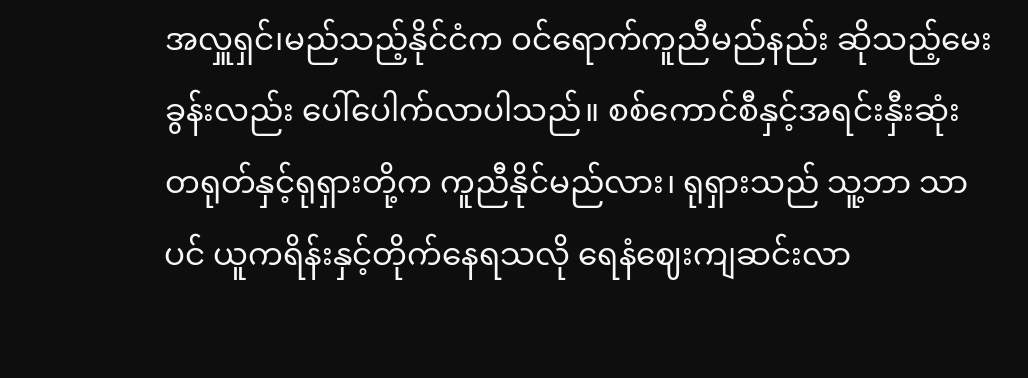အလှူရှင်၊မည်သည့်နိုင်ငံက ဝင်ရောက်ကူညီမည်နည်း ဆိုသည့်မေးခွန်းလည်း ပေါ်ပေါက်လာပါသည်။ စစ်ကောင်စီနှင့်အရင်းနှီးဆုံး တရုတ်နှင့်ရုရှားတို့က ကူညီနိုင်မည်လား၊ ရုရှားသည် သူ့ဘာ သာပင် ယူကရိန်းနှင့်တိုက်နေရသလို ရေနံဈေးကျဆင်းလာ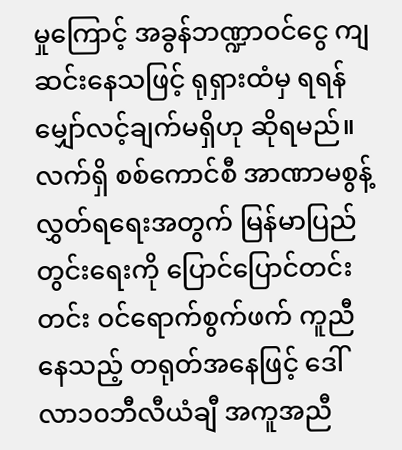မှုကြောင့် အခွန်ဘဏ္ဍာဝင်ငွေ ကျဆင်းနေသဖြင့် ရုရှားထံမှ ရရန်မျှော်လင့်ချက်မရှိဟု ဆိုရမည်။
လက်ရှိ စစ်ကောင်စီ အာဏာမစွန့်လွှတ်ရရေးအတွက် မြန်မာပြည်တွင်းရေးကို ပြောင်ပြောင်တင်းတင်း ဝင်ရောက်စွက်ဖက် ကူညီနေသည့် တရုတ်အနေဖြင့် ဒေါ်လာ၁၀ဘီလီယံချီ အကူအညီ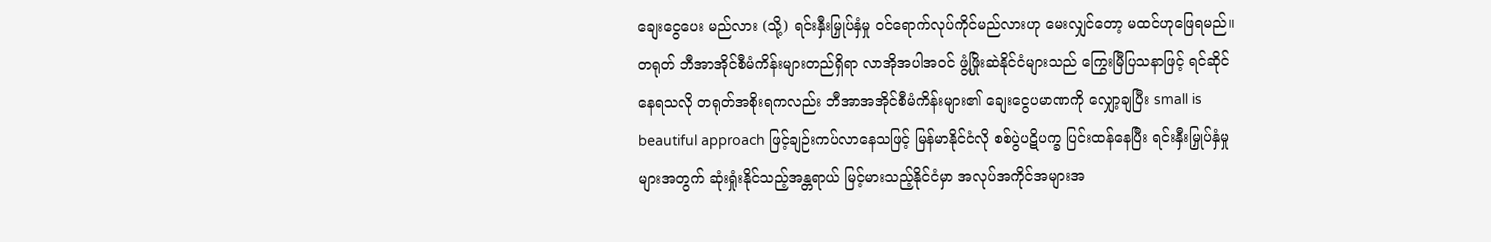ချေးငွေပေး မည်လား (သို့) ရင်းနှီးမြှုပ်နှံမှု ဝင်ရောက်လုပ်ကိုင်မည်လားဟု မေးလျှင်တော့ မထင်ဟုဖြေရမည်။ တရုတ် ဘီအာအိုင်စီမံကိန်းများတည်ရှိရာ လာအိုအပါအဝင် ဖွံ့ဖြိုးဆဲနိုင်ငံများသည် ကြွေးမြီပြသနာဖြင့် ရင်ဆိုင်နေရသလို တရုတ်အစိုးရကလည်း ဘီအာအအိုင်စီမံကိန်းများ၏ ချေးငွေပမာဏကို လျှော့ချပြီး small is beautiful approach ဖြင့်ချဉ်းကပ်လာနေသဖြင့် မြန်မာနိုင်ငံလို စစ်ပွဲပဋိပက္ခ ပြင်းထန်နေပြီး ရင်းနှီးမြှုပ်နှံမှုများအတွက် ဆုံးရှုံးနိုင်သည့်အန္တရာယ် မြင့်မားသည့်နိုင်ငံမှာ အလုပ်အကိုင်အများအ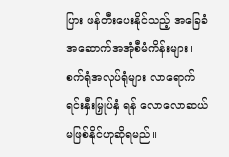ပြား ဖန်တီးပေးနိုင်သည့် အခြေခံအဆောက်အအုံစီမံကိန်းများ၊ စက်ရုံအလုပ်ရုံများ လာရောက်ရင်းနှီးမြှုပ်နှံ ရန် လောလောဆယ် မဖြစ်နိုင်ဟုဆိုရမည်။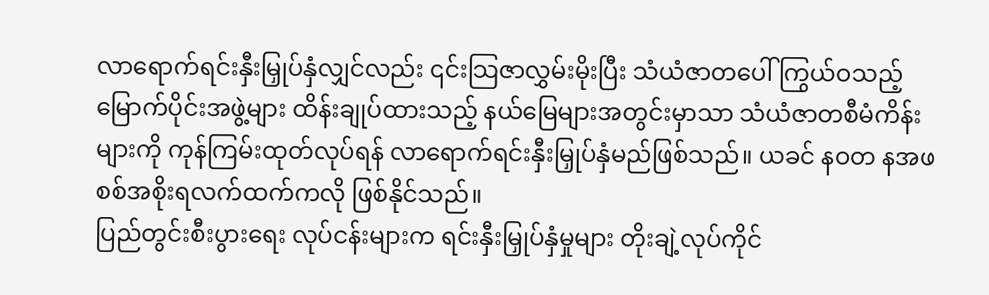လာရောက်ရင်းနှီးမြှုပ်နှံလျှင်လည်း ၎င်းသြဇာလွှမ်းမိုးပြီး သံယံဇာတပေါ်ကြွယ်ဝသည့် မြောက်ပိုင်းအဖွဲ့များ ထိန်းချုပ်ထားသည့် နယ်မြေများအတွင်းမှာသာ သံယံဇာတစီမံကိန်းများကို ကုန်ကြမ်းထုတ်လုပ်ရန် လာရောက်ရင်းနှီးမြှုပ်နှံမည်ဖြစ်သည်။ ယခင် နဝတ နအဖ စစ်အစိုးရလက်ထက်ကလို ဖြစ်နိုင်သည်။
ပြည်တွင်းစီးပွားရေး လုပ်ငန်းများက ရင်းနှီးမြှုပ်နှံမှုများ တိုးချဲ့လုပ်ကိုင်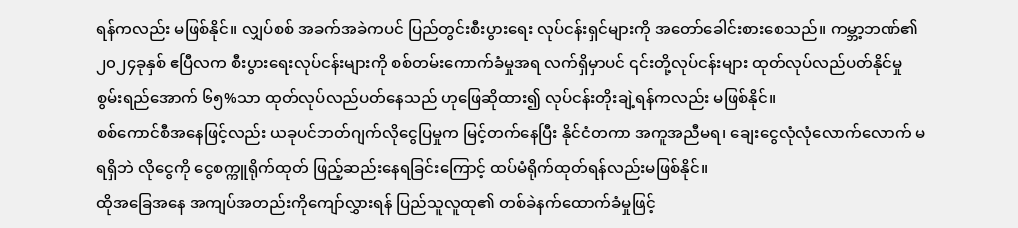ရန်ကလည်း မဖြစ်နိုင်။ လျှပ်စစ် အခက်အခဲကပင် ပြည်တွင်းစီးပွားရေး လုပ်ငန်းရှင်များကို အတော်ခေါင်းစားစေသည်။ ကမ္ဘာ့ဘဏ်၏ ၂၀၂၄ခုနှစ် ဧပြီလက စီးပွားရေးလုပ်ငန်းများကို စစ်တမ်းကောက်ခံမှုအရ လက်ရှိမှာပင် ၎င်းတို့လုပ်ငန်းများ ထုတ်လုပ်လည်ပတ်နိုင်မှု စွမ်းရည်အောက် ၆၅%သာ ထုတ်လုပ်လည်ပတ်နေသည် ဟုဖြေဆိုထား၍ လုပ်ငန်းတိုးချဲ့ရန်ကလည်း မဖြစ်နိုင်။
စစ်ကောင်စီအနေဖြင့်လည်း ယခုပင်ဘတ်ဂျက်လိုငွေပြမှုက မြင့်တက်နေပြီး နိုင်ငံတကာ အကူအညီမရ၊ ချေးငွေလုံလုံလောက်လောက် မရရှိဘဲ လိုငွေကို ငွေစက္ကူရိုက်ထုတ် ဖြည့်ဆည်းနေရခြင်းကြောင့် ထပ်မံရိုက်ထုတ်ရန်လည်းမဖြစ်နိုင်။
ထိုအခြေအနေ အကျပ်အတည်းကိုကျော်လွှားရန် ပြည်သူလူထု၏ တစ်ခဲနက်ထောက်ခံမှုဖြင့်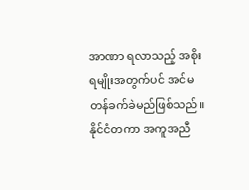အာဏာ ရလာသည့် အစိုးရမျိုးအတွက်ပင် အင်မတန်ခက်ခဲမည်ဖြစ်သည်။ နိုင်ငံတကာ အကူအညီ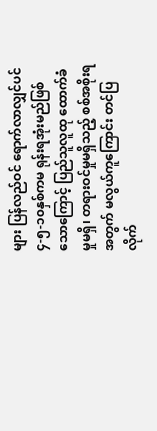များ ပြန်လည်ဝင် ရောက်လာလျှင်ပင် ၄-၅-၁၀နှစ်ကမ ရုန်းရအုံးမည်ဖြစ်သောကြောင့် ပြည်သူလူထု ထောက်ခံမှုမရှိ၊ တရားဝင်မှုမရှိသည့် စစ်အစိုးရအတွက် မလွယ်ကူကြောင်း တင်ပြလိုက်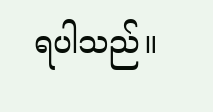ရပါသည်။